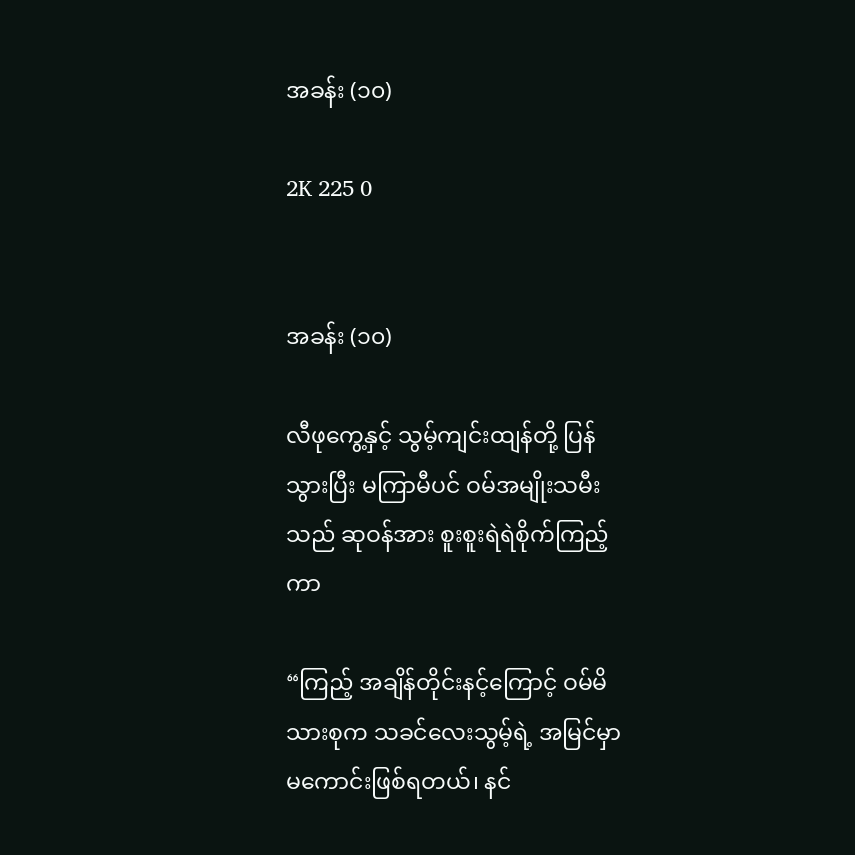အခန်း (၁၀)

2K 225 0


အခန်း (၁၀)

လီဖုကွေ့နှင့် သွမ့်ကျင်းထျန်တို့ ပြန်သွားပြီး မကြာမီပင် ဝမ်အမျိုးသမီးသည် ဆုဝန်အား စူးစူးရဲရဲစိုက်ကြည့်ကာ

“ကြည့် အချိန်တိုင်းနင့်ကြောင့် ဝမ်မိသားစုက သခင်လေးသွမ့်ရဲ့ အမြင်မှာ မကောင်းဖြစ်ရတယ်၊ နင်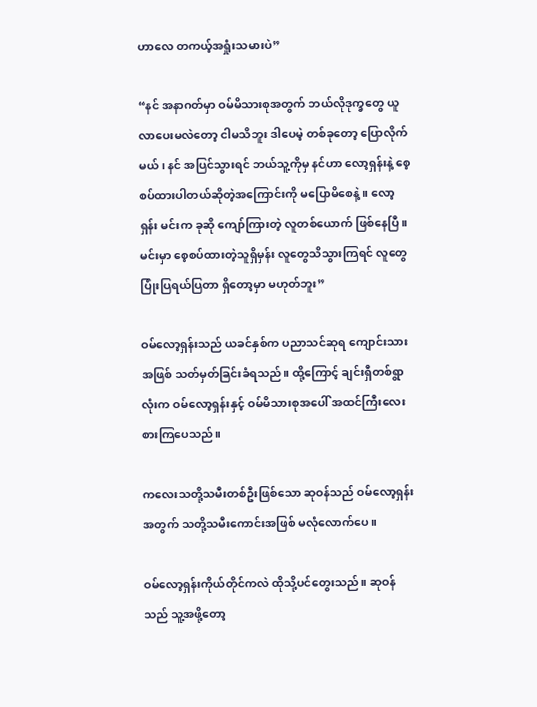ဟာလေ တကယ့်အရှုံးသမားပဲ”

“နင် အနာဂတ်မှာ ဝမ်မိသားစုအတွက် ဘယ်လိုဒုက္ခတွေ ယူလာပေးမလဲတော့ ငါမသိဘူး ဒါပေမဲ့ တစ်ခုတော့ ပြောလိုက်မယ်၊ နင် အပြင်သွားရင် ဘယ်သူ့ကိုမှ နင်ဟာ‌ လော့ရှန်းနဲ့ စေ့စပ်ထားပါတယ်ဆိုတဲ့အကြောင်းကို မပြောမိစေနဲ့။ လော့ရှန်း မင်းက ခုဆို ကျော်ကြားတဲ့ လူတစ်ယောက် ဖြစ်နေပြီ။ မင်းမှာ စေ့စပ်ထားတဲ့သူရှိမှန်း လူတွေသိသွားကြရင် လူတွေ ပြုံးပြရယ်ပြတာ ရှိတော့မှာ မဟုတ်ဘူး”

ဝမ်လော့ရှန်းသည် ယခင်နှစ်က ပညာသင်ဆုရ ကျောင်းသားအဖြစ် သတ်မှတ်ခြင်းခံရသည်။ ထို့ကြောင့် ချင်းရှီတစ်ရွာလုံးက ဝမ်လော့ရှန်းနှင့် ဝမ်မိသားစုအပေါ် အထင်ကြီးလေးစားကြပေသည်။

ကလေးသတို့သမီးတစ်ဦးဖြစ်သော ဆုဝန်သည် ဝမ်လော့ရှန်းအတွက် သတို့သမီးကောင်းအဖြစ် မလုံလောက်ပေ။

ဝမ်လော့ရှန်းကိုယ်တိုင်ကလဲ ထိုသို့ပင်တွေးသည်။ ဆုဝန်သည် သူ့အဖို့တော့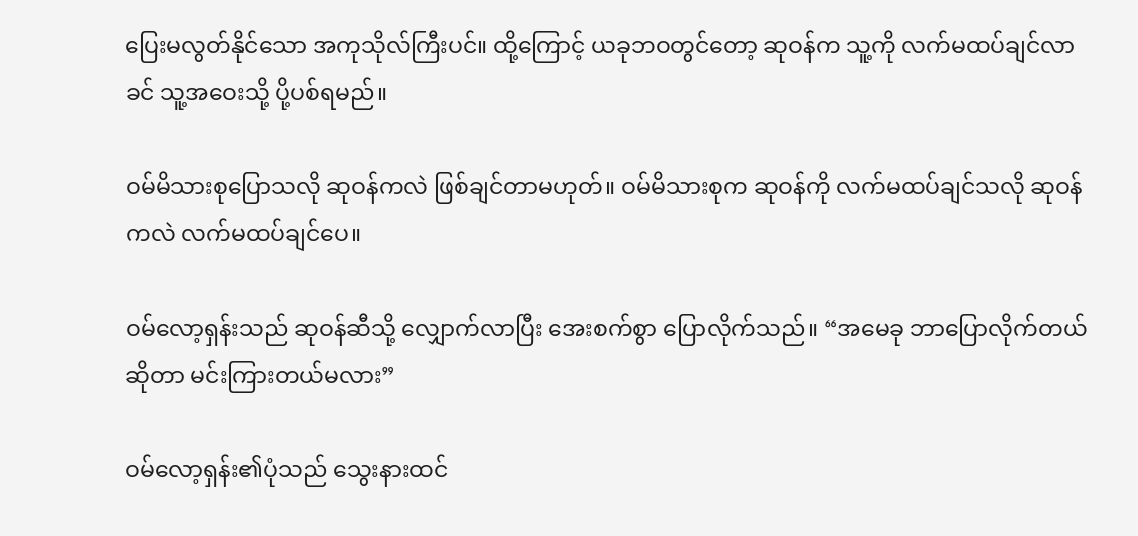ပြေးမလွတ်နိုင်သော အကုသိုလ်ကြီးပင်။ ထို့ကြောင့် ယခုဘဝတွင်တော့ ဆုဝန်က သူ့ကို လက်မထပ်ချင်လာခင် သူ့အဝေးသို့ ပို့ပစ်ရမည်။

ဝမ်မိသားစုပြောသလို ဆုဝန်ကလဲ ဖြစ်ချင်တာမဟုတ်။ ဝမ်မိသားစုက ဆုဝန်ကို လက်မထပ်ချင်သလို ဆုဝန်ကလဲ လက်မထပ်ချင်ပေ။

ဝမ်လော့ရှန်းသည် ဆုဝန်ဆီသို့ လျှောက်လာပြီး အေးစက်စွာ ပြောလိုက်သည်။ “အမေခု ဘာပြောလိုက်တယ်ဆိုတာ မင်းကြားတယ်မလား”

ဝမ်လော့ရှန်း၏ပုံသည် သွေးနားထင်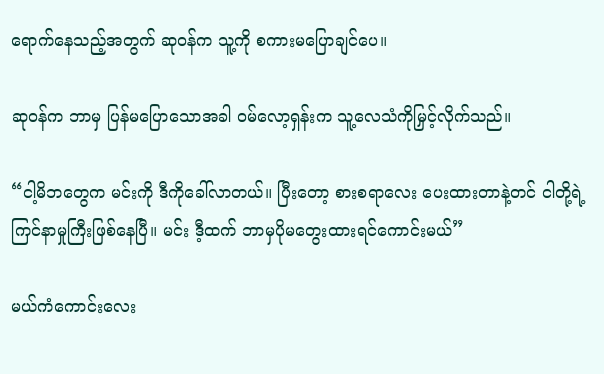ရောက်နေသည့်အတွက် ဆုဝန်က သူ့ကို စကားမပြောချင်ပေ။

ဆုဝန်က ဘာမှ ပြန်မပြောသောအခါ ဝမ်လော့ရှန်းက သူ့လေသံကိုမြှင့်လိုက်သည်။

“ငါ့မိဘတွေက မင်းကို ဒီကိုခေါ်လာတယ်။ ပြီးတော့ စားစရာလေး ပေးထားတာနဲ့တင် ငါတို့ရဲ့ ကြင်နာမှုကြီးဖြစ်နေပြီ။ မင်း ဒီ့ထက် ဘာမှပိုမတွေးထားရင်ကောင်းမယ်”

မယ်ကံကောင်းလေး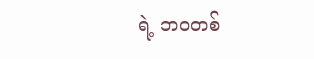ရဲ့ ဘဝတစ်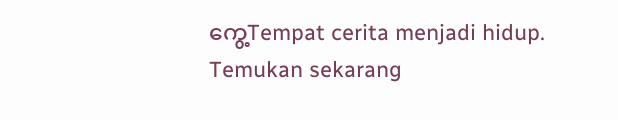ကွေ့Tempat cerita menjadi hidup. Temukan sekarang